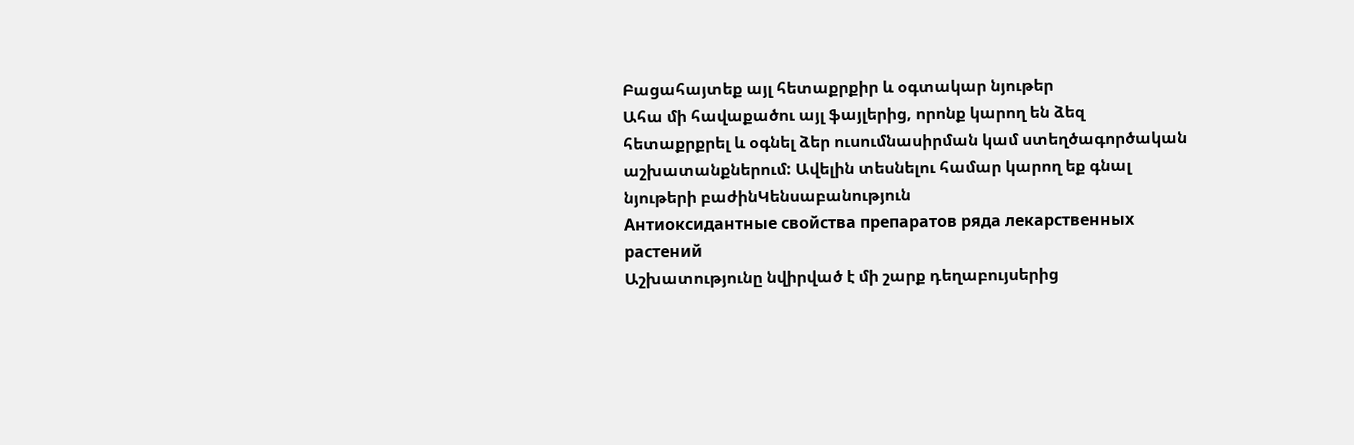Բացահայտեք այլ հետաքրքիր և օգտակար նյութեր
Ահա մի հավաքածու այլ ֆայլերից, որոնք կարող են ձեզ հետաքրքրել և օգնել ձեր ուսումնասիրման կամ ստեղծագործական աշխատանքներում: Ավելին տեսնելու համար կարող եք գնալ նյութերի բաժինԿենսաբանություն
Антиоксидантные свойства препаратов ряда лекарственных растений
Աշխատությունը նվիրված է մի շարք դեղաբույսերից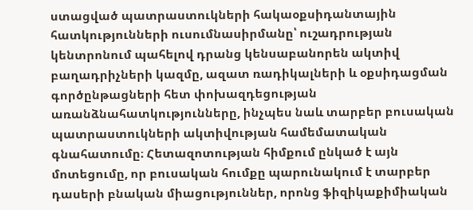ստացված պատրաստուկների հակաօքսիդանտային հատկությունների ուսումնասիրմանը՝ ուշադրության կենտրոնում պահելով դրանց կենսաբանորեն ակտիվ բաղադրիչների կազմը, ազատ ռադիկալների և օքսիդացման գործընթացների հետ փոխազդեցության առանձնահատկությունները, ինչպես նաև տարբեր բուսական պատրաստուկների ակտիվության համեմատական գնահատումը։ Հետազոտության հիմքում ընկած է այն մոտեցումը, որ բուսական հումքը պարունակում է տարբեր դասերի բնական միացություններ, որոնց ֆիզիկաքիմիական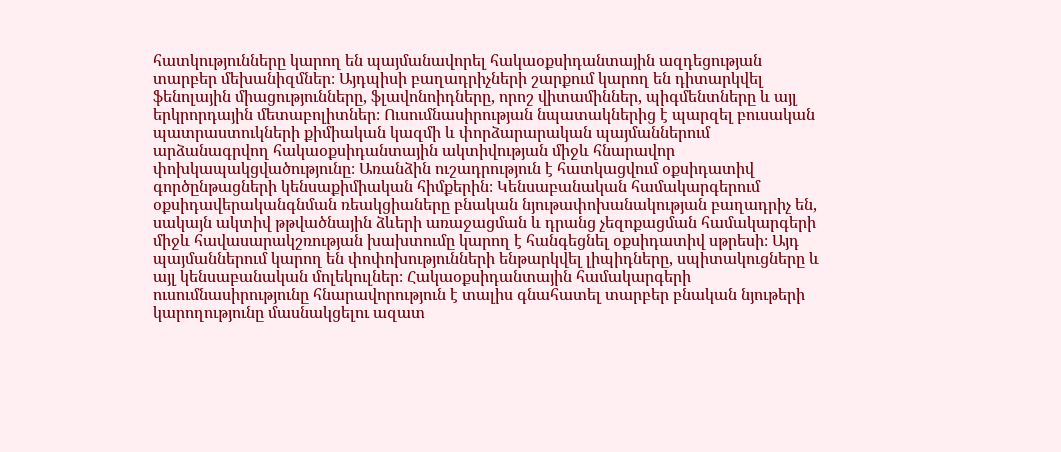հատկությունները կարող են պայմանավորել հակաօքսիդանտային ազդեցության տարբեր մեխանիզմներ։ Այդպիսի բաղադրիչների շարքում կարող են դիտարկվել ֆենոլային միացությունները, ֆլավոնոիդները, որոշ վիտամիններ, պիգմենտները և այլ երկրորդային մետաբոլիտներ։ Ուսումնասիրության նպատակներից է պարզել բուսական պատրաստուկների քիմիական կազմի և փորձարարական պայմաններում արձանագրվող հակաօքսիդանտային ակտիվության միջև հնարավոր փոխկապակցվածությունը։ Առանձին ուշադրություն է հատկացվում օքսիդատիվ գործընթացների կենսաքիմիական հիմքերին։ Կենսաբանական համակարգերում օքսիդավերականգնման ռեակցիաները բնական նյութափոխանակության բաղադրիչ են, սակայն ակտիվ թթվածնային ձևերի առաջացման և դրանց չեզոքացման համակարգերի միջև հավասարակշռության խախտումը կարող է հանգեցնել օքսիդատիվ սթրեսի։ Այդ պայմաններում կարող են փոփոխությունների ենթարկվել լիպիդները, սպիտակուցները և այլ կենսաբանական մոլեկուլներ։ Հակաօքսիդանտային համակարգերի ուսումնասիրությունը հնարավորություն է տալիս գնահատել տարբեր բնական նյութերի կարողությունը մասնակցելու ազատ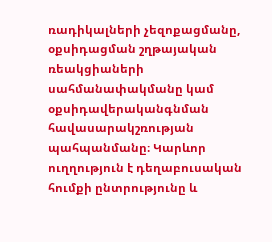ռադիկալների չեզոքացմանը, օքսիդացման շղթայական ռեակցիաների սահմանափակմանը կամ օքսիդավերականգնման հավասարակշռության պահպանմանը։ Կարևոր ուղղություն է դեղաբուսական հումքի ընտրությունը և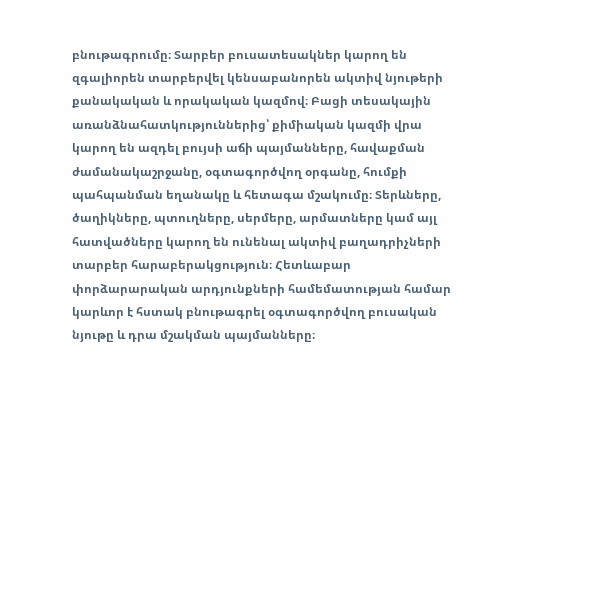բնութագրումը։ Տարբեր բուսատեսակներ կարող են զգալիորեն տարբերվել կենսաբանորեն ակտիվ նյութերի քանակական և որակական կազմով։ Բացի տեսակային առանձնահատկություններից՝ քիմիական կազմի վրա կարող են ազդել բույսի աճի պայմանները, հավաքման ժամանակաշրջանը, օգտագործվող օրգանը, հումքի պահպանման եղանակը և հետագա մշակումը։ Տերևները, ծաղիկները, պտուղները, սերմերը, արմատները կամ այլ հատվածները կարող են ունենալ ակտիվ բաղադրիչների տարբեր հարաբերակցություն։ Հետևաբար փորձարարական արդյունքների համեմատության համար կարևոր է հստակ բնութագրել օգտագործվող բուսական նյութը և դրա մշակման պայմանները։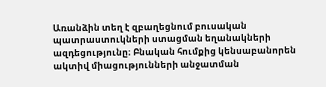Առանձին տեղ է զբաղեցնում բուսական պատրաստուկների ստացման եղանակների ազդեցությունը։ Բնական հումքից կենսաբանորեն ակտիվ միացությունների անջատման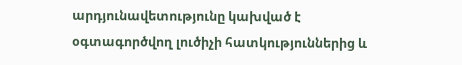արդյունավետությունը կախված է օգտագործվող լուծիչի հատկություններից և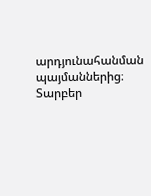արդյունահանման պայմաններից։ Տարբեր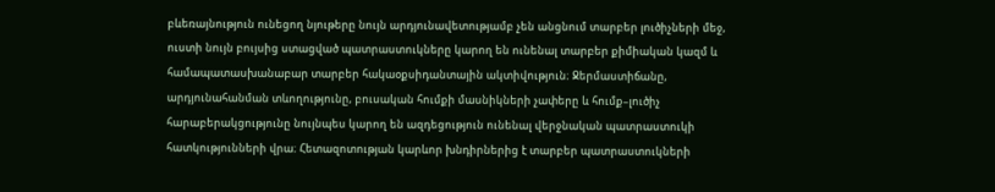բևեռայնություն ունեցող նյութերը նույն արդյունավետությամբ չեն անցնում տարբեր լուծիչների մեջ, ուստի նույն բույսից ստացված պատրաստուկները կարող են ունենալ տարբեր քիմիական կազմ և համապատասխանաբար տարբեր հակաօքսիդանտային ակտիվություն։ Ջերմաստիճանը, արդյունահանման տևողությունը, բուսական հումքի մասնիկների չափերը և հումք–լուծիչ հարաբերակցությունը նույնպես կարող են ազդեցություն ունենալ վերջնական պատրաստուկի հատկությունների վրա։ Հետազոտության կարևոր խնդիրներից է տարբեր պատրաստուկների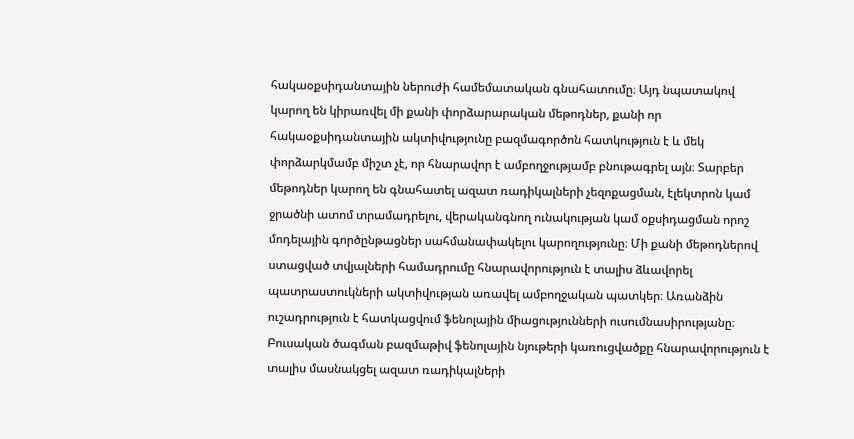հակաօքսիդանտային ներուժի համեմատական գնահատումը։ Այդ նպատակով կարող են կիրառվել մի քանի փորձարարական մեթոդներ, քանի որ հակաօքսիդանտային ակտիվությունը բազմագործոն հատկություն է և մեկ փորձարկմամբ միշտ չէ, որ հնարավոր է ամբողջությամբ բնութագրել այն։ Տարբեր մեթոդներ կարող են գնահատել ազատ ռադիկալների չեզոքացման, էլեկտրոն կամ ջրածնի ատոմ տրամադրելու, վերականգնող ունակության կամ օքսիդացման որոշ մոդելային գործընթացներ սահմանափակելու կարողությունը։ Մի քանի մեթոդներով ստացված տվյալների համադրումը հնարավորություն է տալիս ձևավորել պատրաստուկների ակտիվության առավել ամբողջական պատկեր։ Առանձին ուշադրություն է հատկացվում ֆենոլային միացությունների ուսումնասիրությանը։ Բուսական ծագման բազմաթիվ ֆենոլային նյութերի կառուցվածքը հնարավորություն է տալիս մասնակցել ազատ ռադիկալների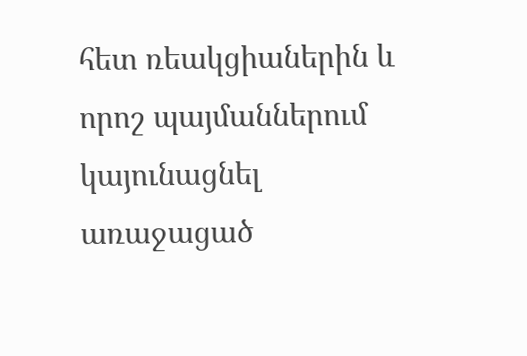հետ ռեակցիաներին և որոշ պայմաններում կայունացնել առաջացած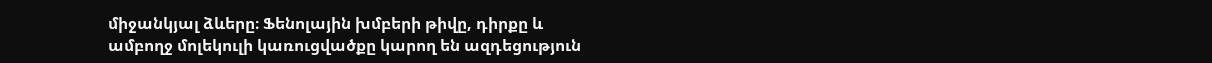միջանկյալ ձևերը։ Ֆենոլային խմբերի թիվը, դիրքը և ամբողջ մոլեկուլի կառուցվածքը կարող են ազդեցություն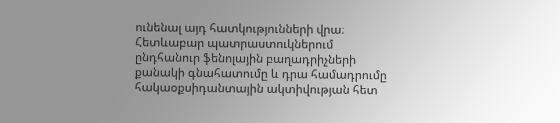ունենալ այդ հատկությունների վրա։ Հետևաբար պատրաստուկներում ընդհանուր ֆենոլային բաղադրիչների քանակի գնահատումը և դրա համադրումը հակաօքսիդանտային ակտիվության հետ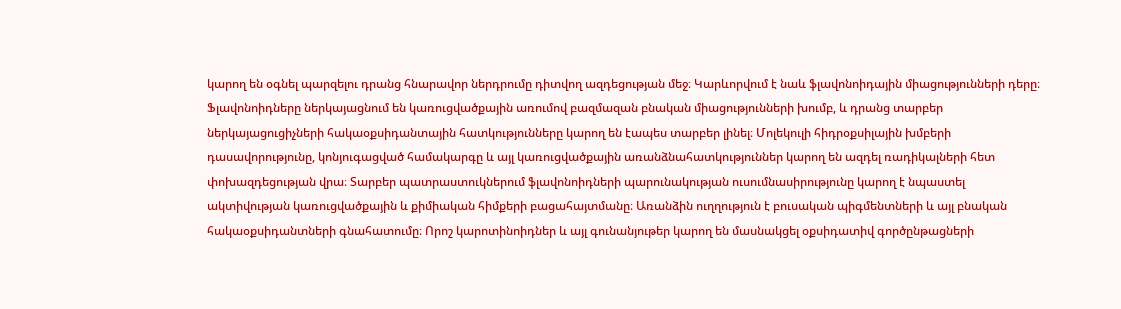կարող են օգնել պարզելու դրանց հնարավոր ներդրումը դիտվող ազդեցության մեջ։ Կարևորվում է նաև ֆլավոնոիդային միացությունների դերը։ Ֆլավոնոիդները ներկայացնում են կառուցվածքային առումով բազմազան բնական միացությունների խումբ, և դրանց տարբեր ներկայացուցիչների հակաօքսիդանտային հատկությունները կարող են էապես տարբեր լինել։ Մոլեկուլի հիդրօքսիլային խմբերի դասավորությունը, կոնյուգացված համակարգը և այլ կառուցվածքային առանձնահատկություններ կարող են ազդել ռադիկալների հետ փոխազդեցության վրա։ Տարբեր պատրաստուկներում ֆլավոնոիդների պարունակության ուսումնասիրությունը կարող է նպաստել ակտիվության կառուցվածքային և քիմիական հիմքերի բացահայտմանը։ Առանձին ուղղություն է բուսական պիգմենտների և այլ բնական հակաօքսիդանտների գնահատումը։ Որոշ կարոտինոիդներ և այլ գունանյութեր կարող են մասնակցել օքսիդատիվ գործընթացների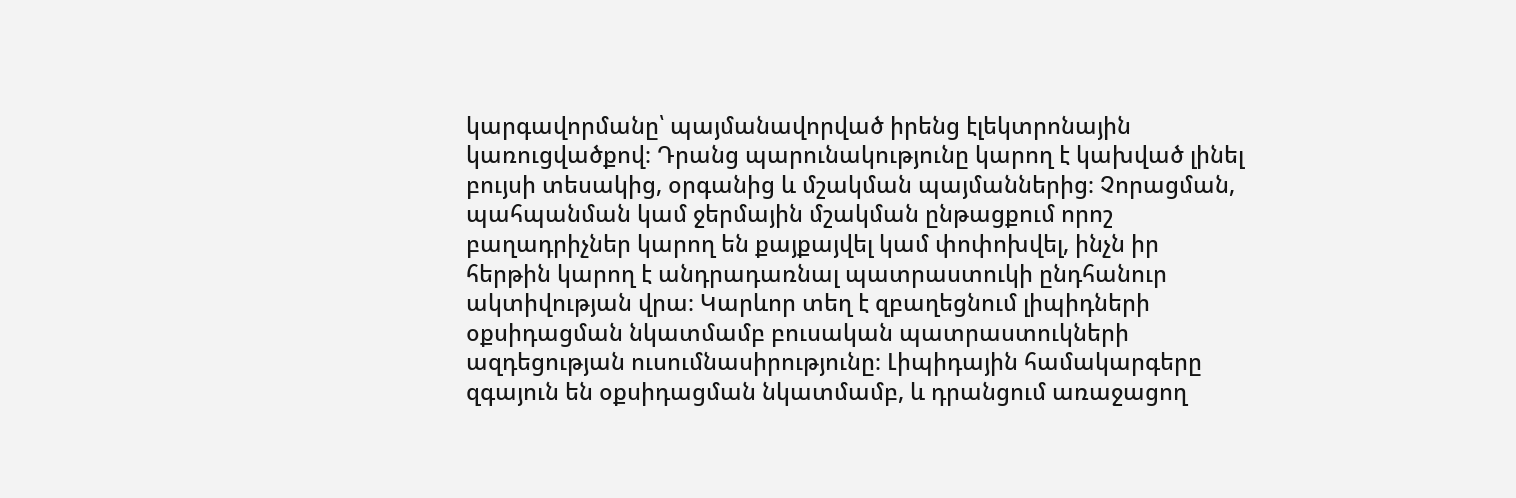կարգավորմանը՝ պայմանավորված իրենց էլեկտրոնային կառուցվածքով։ Դրանց պարունակությունը կարող է կախված լինել բույսի տեսակից, օրգանից և մշակման պայմաններից։ Չորացման, պահպանման կամ ջերմային մշակման ընթացքում որոշ բաղադրիչներ կարող են քայքայվել կամ փոփոխվել, ինչն իր հերթին կարող է անդրադառնալ պատրաստուկի ընդհանուր ակտիվության վրա։ Կարևոր տեղ է զբաղեցնում լիպիդների օքսիդացման նկատմամբ բուսական պատրաստուկների ազդեցության ուսումնասիրությունը։ Լիպիդային համակարգերը զգայուն են օքսիդացման նկատմամբ, և դրանցում առաջացող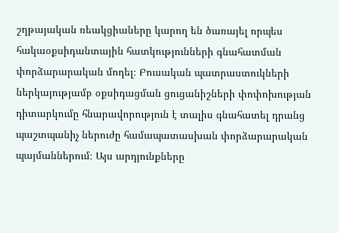շղթայական ռեակցիաները կարող են ծառայել որպես հակաօքսիդանտային հատկությունների գնահատման փորձարարական մոդել։ Բուսական պատրաստուկների ներկայությամբ օքսիդացման ցուցանիշների փոփոխության դիտարկումը հնարավորություն է տալիս գնահատել դրանց պաշտպանիչ ներուժը համապատասխան փորձարարական պայմաններում։ Այս արդյունքները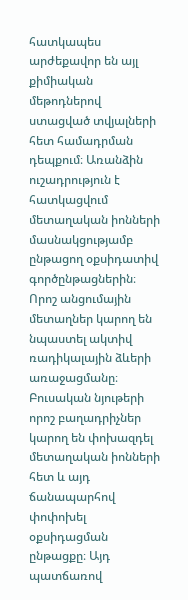հատկապես արժեքավոր են այլ քիմիական մեթոդներով ստացված տվյալների հետ համադրման դեպքում։ Առանձին ուշադրություն է հատկացվում մետաղական իոնների մասնակցությամբ ընթացող օքսիդատիվ գործընթացներին։ Որոշ անցումային մետաղներ կարող են նպաստել ակտիվ ռադիկալային ձևերի առաջացմանը։ Բուսական նյութերի որոշ բաղադրիչներ կարող են փոխազդել մետաղական իոնների հետ և այդ ճանապարհով փոփոխել օքսիդացման ընթացքը։ Այդ պատճառով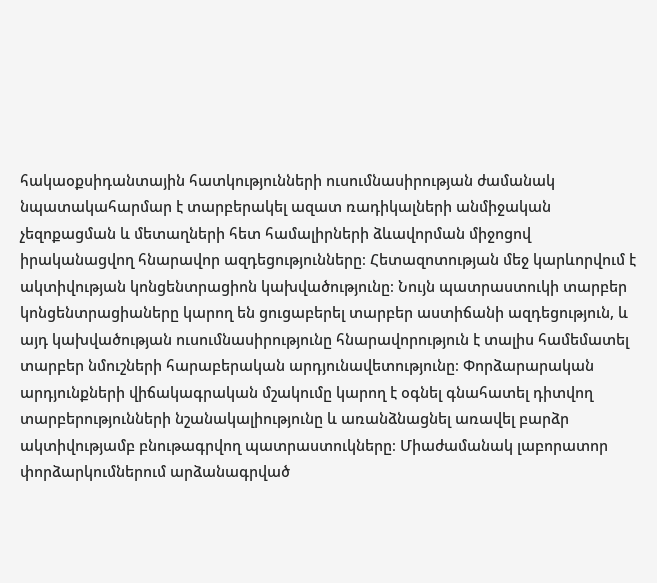հակաօքսիդանտային հատկությունների ուսումնասիրության ժամանակ նպատակահարմար է տարբերակել ազատ ռադիկալների անմիջական չեզոքացման և մետաղների հետ համալիրների ձևավորման միջոցով իրականացվող հնարավոր ազդեցությունները։ Հետազոտության մեջ կարևորվում է ակտիվության կոնցենտրացիոն կախվածությունը։ Նույն պատրաստուկի տարբեր կոնցենտրացիաները կարող են ցուցաբերել տարբեր աստիճանի ազդեցություն, և այդ կախվածության ուսումնասիրությունը հնարավորություն է տալիս համեմատել տարբեր նմուշների հարաբերական արդյունավետությունը։ Փորձարարական արդյունքների վիճակագրական մշակումը կարող է օգնել գնահատել դիտվող տարբերությունների նշանակալիությունը և առանձնացնել առավել բարձր ակտիվությամբ բնութագրվող պատրաստուկները։ Միաժամանակ լաբորատոր փորձարկումներում արձանագրված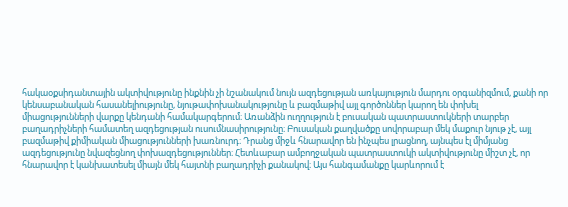հակաօքսիդանտային ակտիվությունը ինքնին չի նշանակում նույն ազդեցության առկայություն մարդու օրգանիզմում, քանի որ կենսաբանական հասանելիությունը, նյութափոխանակությունը և բազմաթիվ այլ գործոններ կարող են փոխել միացությունների վարքը կենդանի համակարգերում։ Առանձին ուղղություն է բուսական պատրաստուկների տարբեր բաղադրիչների համատեղ ազդեցության ուսումնասիրությունը։ Բուսական քաղվածքը սովորաբար մեկ մաքուր նյութ չէ, այլ բազմաթիվ քիմիական միացությունների խառնուրդ։ Դրանց միջև հնարավոր են ինչպես լրացնող, այնպես էլ միմյանց ազդեցությունը նվազեցնող փոխազդեցություններ։ Հետևաբար ամբողջական պատրաստուկի ակտիվությունը միշտ չէ, որ հնարավոր է կանխատեսել միայն մեկ հայտնի բաղադրիչի քանակով։ Այս հանգամանքը կարևորում է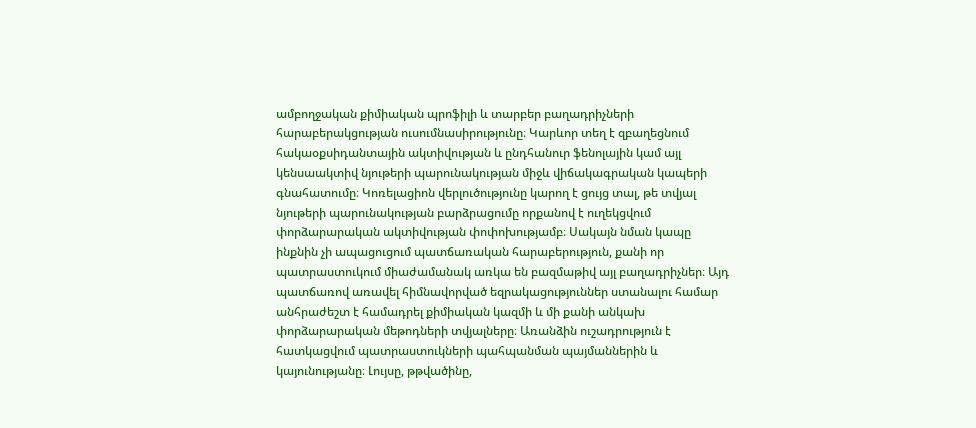ամբողջական քիմիական պրոֆիլի և տարբեր բաղադրիչների հարաբերակցության ուսումնասիրությունը։ Կարևոր տեղ է զբաղեցնում հակաօքսիդանտային ակտիվության և ընդհանուր ֆենոլային կամ այլ կենսաակտիվ նյութերի պարունակության միջև վիճակագրական կապերի գնահատումը։ Կոռելացիոն վերլուծությունը կարող է ցույց տալ, թե տվյալ նյութերի պարունակության բարձրացումը որքանով է ուղեկցվում փորձարարական ակտիվության փոփոխությամբ։ Սակայն նման կապը ինքնին չի ապացուցում պատճառական հարաբերություն, քանի որ պատրաստուկում միաժամանակ առկա են բազմաթիվ այլ բաղադրիչներ։ Այդ պատճառով առավել հիմնավորված եզրակացություններ ստանալու համար անհրաժեշտ է համադրել քիմիական կազմի և մի քանի անկախ փորձարարական մեթոդների տվյալները։ Առանձին ուշադրություն է հատկացվում պատրաստուկների պահպանման պայմաններին և կայունությանը։ Լույսը, թթվածինը,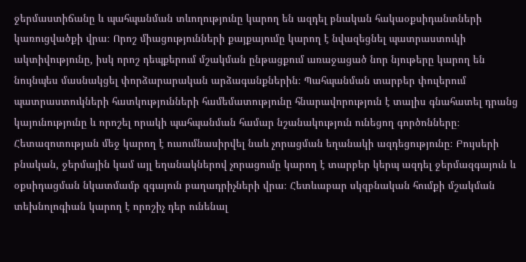ջերմաստիճանը և պահպանման տևողությունը կարող են ազդել բնական հակաօքսիդանտների կառուցվածքի վրա։ Որոշ միացությունների քայքայումը կարող է նվազեցնել պատրաստուկի ակտիվությունը, իսկ որոշ դեպքերում մշակման ընթացքում առաջացած նոր նյութերը կարող են նույնպես մասնակցել փորձարարական արձագանքներին։ Պահպանման տարբեր փուլերում պատրաստուկների հատկությունների համեմատությունը հնարավորություն է տալիս գնահատել դրանց կայունությունը և որոշել որակի պահպանման համար նշանակություն ունեցող գործոնները։ Հետազոտության մեջ կարող է ուսումնասիրվել նաև չորացման եղանակի ազդեցությունը։ Բույսերի բնական, ջերմային կամ այլ եղանակներով չորացումը կարող է տարբեր կերպ ազդել ջերմազգայուն և օքսիդացման նկատմամբ զգայուն բաղադրիչների վրա։ Հետևաբար սկզբնական հումքի մշակման տեխնոլոգիան կարող է որոշիչ դեր ունենալ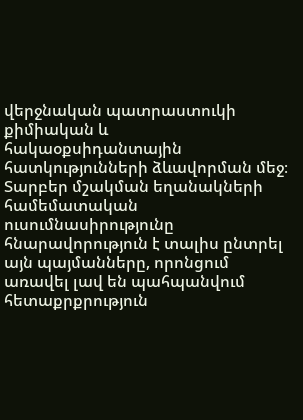վերջնական պատրաստուկի քիմիական և հակաօքսիդանտային հատկությունների ձևավորման մեջ։ Տարբեր մշակման եղանակների համեմատական ուսումնասիրությունը հնարավորություն է տալիս ընտրել այն պայմանները, որոնցում առավել լավ են պահպանվում հետաքրքրություն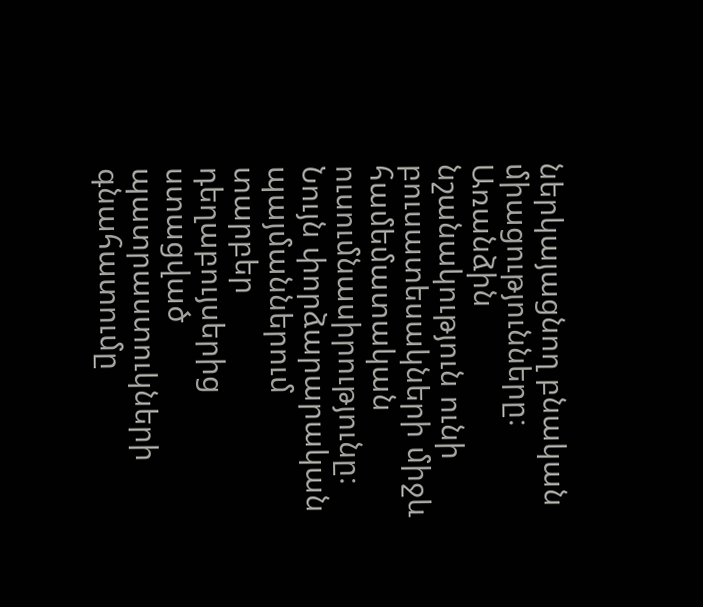ներկայացնող բնական միացությունները։ Առանձին նշանակություն ունի բուսատեսակների միջև համեմատական ուսումնասիրությունը։ Նույն փորձարարական պայմաններում տարբեր դեղաբույսերից ստացված պատրաստուկների գնահատումը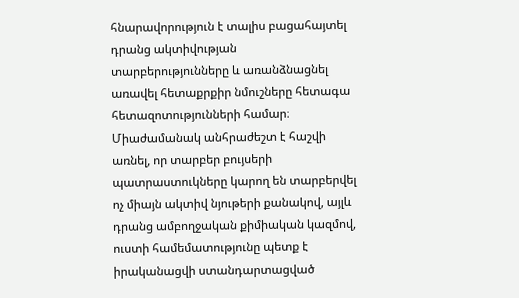հնարավորություն է տալիս բացահայտել դրանց ակտիվության տարբերությունները և առանձնացնել առավել հետաքրքիր նմուշները հետագա հետազոտությունների համար։ Միաժամանակ անհրաժեշտ է հաշվի առնել, որ տարբեր բույսերի պատրաստուկները կարող են տարբերվել ոչ միայն ակտիվ նյութերի քանակով, այլև դրանց ամբողջական քիմիական կազմով, ուստի համեմատությունը պետք է իրականացվի ստանդարտացված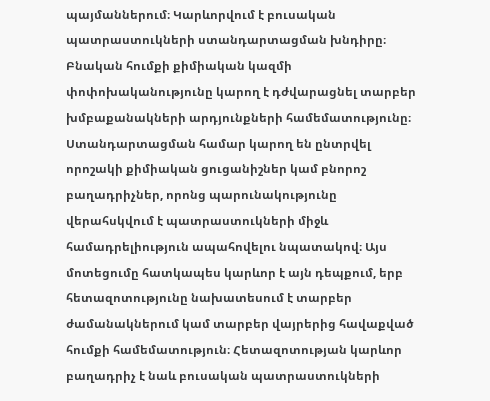պայմաններում։ Կարևորվում է բուսական պատրաստուկների ստանդարտացման խնդիրը։ Բնական հումքի քիմիական կազմի փոփոխականությունը կարող է դժվարացնել տարբեր խմբաքանակների արդյունքների համեմատությունը։ Ստանդարտացման համար կարող են ընտրվել որոշակի քիմիական ցուցանիշներ կամ բնորոշ բաղադրիչներ, որոնց պարունակությունը վերահսկվում է պատրաստուկների միջև համադրելիություն ապահովելու նպատակով։ Այս մոտեցումը հատկապես կարևոր է այն դեպքում, երբ հետազոտությունը նախատեսում է տարբեր ժամանակներում կամ տարբեր վայրերից հավաքված հումքի համեմատություն։ Հետազոտության կարևոր բաղադրիչ է նաև բուսական պատրաստուկների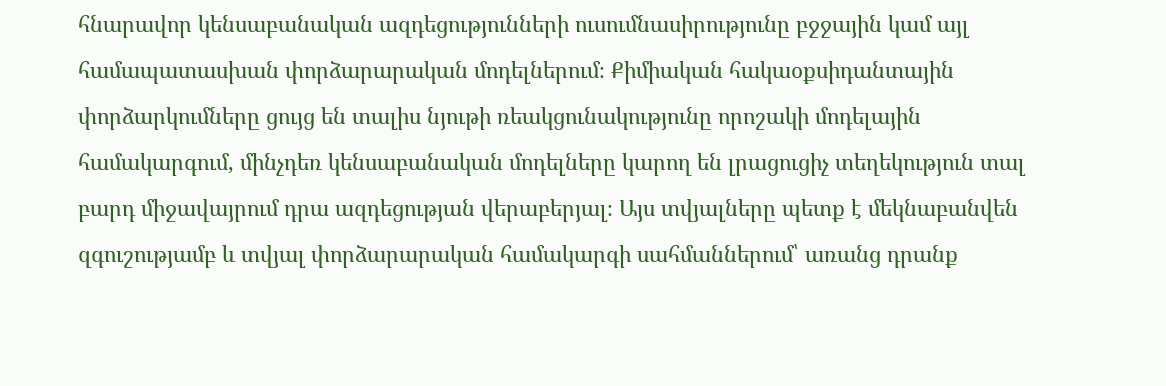հնարավոր կենսաբանական ազդեցությունների ուսումնասիրությունը բջջային կամ այլ համապատասխան փորձարարական մոդելներում։ Քիմիական հակաօքսիդանտային փորձարկումները ցույց են տալիս նյութի ռեակցունակությունը որոշակի մոդելային համակարգում, մինչդեռ կենսաբանական մոդելները կարող են լրացուցիչ տեղեկություն տալ բարդ միջավայրում դրա ազդեցության վերաբերյալ։ Այս տվյալները պետք է մեկնաբանվեն զգուշությամբ և տվյալ փորձարարական համակարգի սահմաններում՝ առանց դրանք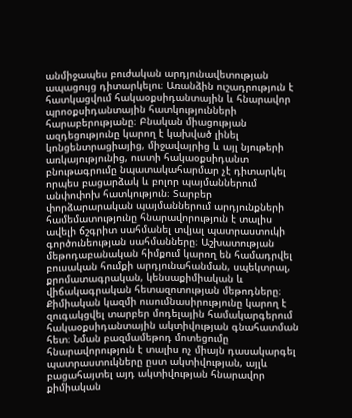անմիջապես բուժական արդյունավետության ապացույց դիտարկելու։ Առանձին ուշադրություն է հատկացվում հակաօքսիդանտային և հնարավոր պրոօքսիդանտային հատկությունների հարաբերությանը։ Բնական միացության ազդեցությունը կարող է կախված լինել կոնցենտրացիայից, միջավայրից և այլ նյութերի առկայությունից, ուստի հակաօքսիդանտ բնութագրումը նպատակահարմար չէ դիտարկել որպես բացարձակ և բոլոր պայմաններում անփոփոխ հատկություն։ Տարբեր փորձարարական պայմաններում արդյունքների համեմատությունը հնարավորություն է տալիս ավելի ճշգրիտ սահմանել տվյալ պատրաստուկի գործունեության սահմանները։ Աշխատության մեթոդաբանական հիմքում կարող են համադրվել բուսական հումքի արդյունահանման, սպեկտրալ, քրոմատագրական, կենսաքիմիական և վիճակագրական հետազոտության մեթոդները։ Քիմիական կազմի ուսումնասիրությունը կարող է զուգակցվել տարբեր մոդելային համակարգերում հակաօքսիդանտային ակտիվության գնահատման հետ։ Նման բազմամեթոդ մոտեցումը հնարավորություն է տալիս ոչ միայն դասակարգել պատրաստուկները ըստ ակտիվության, այլև բացահայտել այդ ակտիվության հնարավոր քիմիական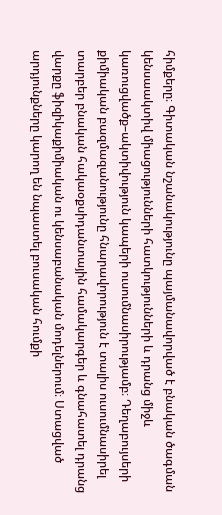հիմքերը։ Գիտական նշանակությունը պայմանավորված է բնական ծագման կենսաակտիվ միացությունների հատկությունների և դրանց միջև կառուցվածք–ակտիվություն կապերի ուսումնասիրությամբ։ Դեղաբույսերի քիմիական բազմազանությունը հնարավորություն է տալիս ուսումնասիրել տարբեր բնական հակաօքսիդանտային համակարգեր և գնահատել դրանց վարքը ֆիզիկաքիմիական ու կենսաբանական մոդելներում։ Ստացված արդյունքները կարող են նպաստել բուսական հումքի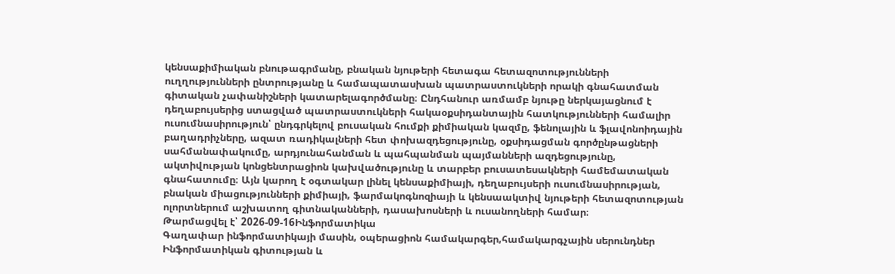կենսաքիմիական բնութագրմանը, բնական նյութերի հետագա հետազոտությունների ուղղությունների ընտրությանը և համապատասխան պատրաստուկների որակի գնահատման գիտական չափանիշների կատարելագործմանը։ Ընդհանուր առմամբ նյութը ներկայացնում է դեղաբույսերից ստացված պատրաստուկների հակաօքսիդանտային հատկությունների համալիր ուսումնասիրություն՝ ընդգրկելով բուսական հումքի քիմիական կազմը, ֆենոլային և ֆլավոնոիդային բաղադրիչները, ազատ ռադիկալների հետ փոխազդեցությունը, օքսիդացման գործընթացների սահմանափակումը, արդյունահանման և պահպանման պայմանների ազդեցությունը, ակտիվության կոնցենտրացիոն կախվածությունը և տարբեր բուսատեսակների համեմատական գնահատումը։ Այն կարող է օգտակար լինել կենսաքիմիայի, դեղաբույսերի ուսումնասիրության, բնական միացությունների քիմիայի, ֆարմակոգնոզիայի և կենսաակտիվ նյութերի հետազոտության ոլորտներում աշխատող գիտնականների, դասախոսների և ուսանողների համար։
Թարմացվել է՝ 2026-09-16Ինֆորմատիկա
Գաղափար ինֆորմատիկայի մասին, օպերացիոն համակարգեր,համակարգչային սերունդներ
Ինֆորմատիկան գիտության և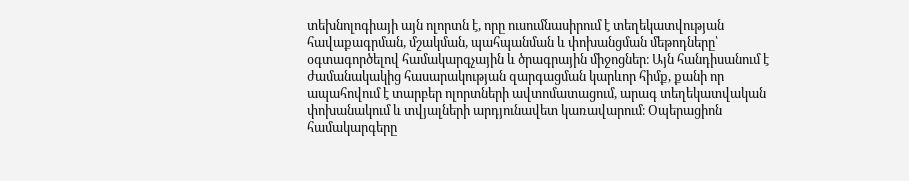տեխնոլոգիայի այն ոլորտն է, որը ուսումնասիրում է տեղեկատվության հավաքագրման, մշակման, պահպանման և փոխանցման մեթոդները՝ օգտագործելով համակարգչային և ծրագրային միջոցներ։ Այն հանդիսանում է ժամանակակից հասարակության զարգացման կարևոր հիմք, քանի որ ապահովում է տարբեր ոլորտների ավտոմատացում, արագ տեղեկատվական փոխանակում և տվյալների արդյունավետ կառավարում։ Օպերացիոն համակարգերը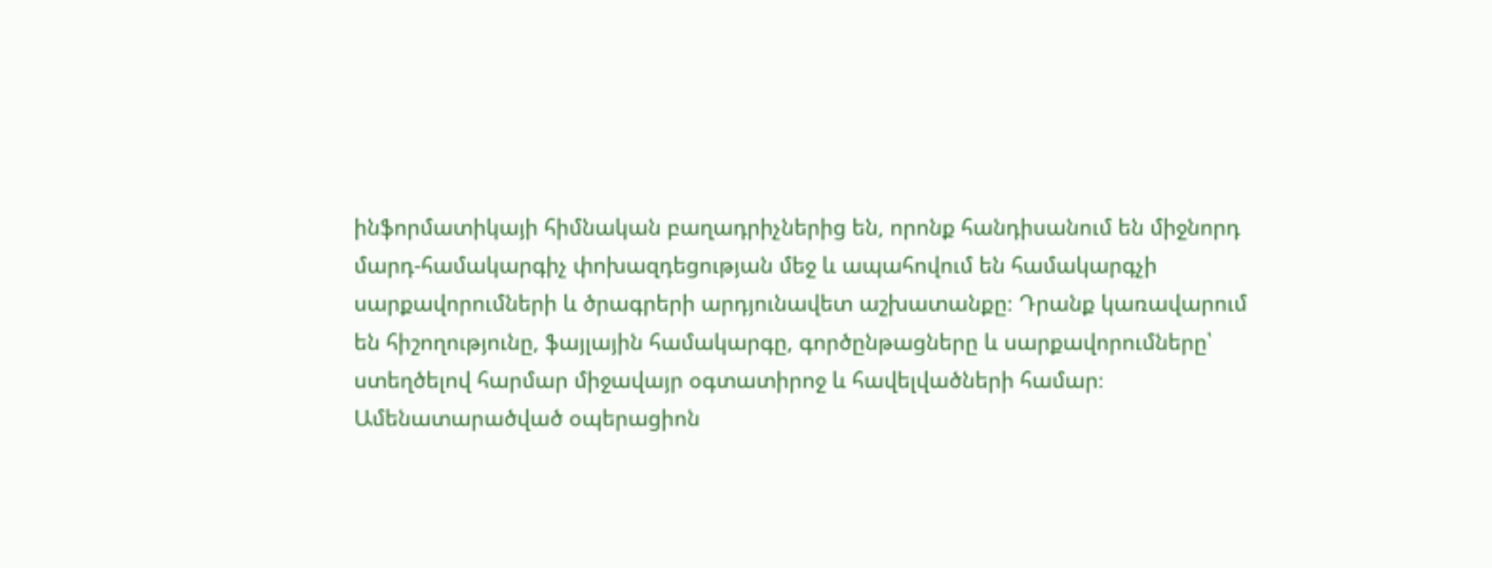ինֆորմատիկայի հիմնական բաղադրիչներից են, որոնք հանդիսանում են միջնորդ մարդ-համակարգիչ փոխազդեցության մեջ և ապահովում են համակարգչի սարքավորումների և ծրագրերի արդյունավետ աշխատանքը։ Դրանք կառավարում են հիշողությունը, ֆայլային համակարգը, գործընթացները և սարքավորումները՝ ստեղծելով հարմար միջավայր օգտատիրոջ և հավելվածների համար։ Ամենատարածված օպերացիոն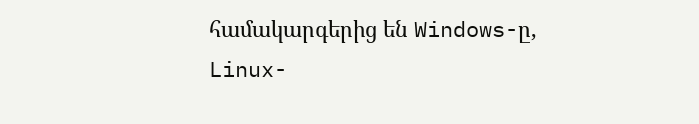համակարգերից են Windows-ը, Linux-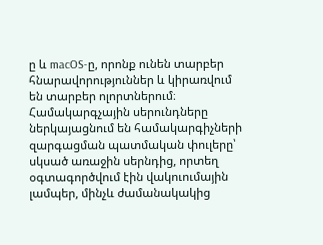ը և macOS-ը, որոնք ունեն տարբեր հնարավորություններ և կիրառվում են տարբեր ոլորտներում։ Համակարգչային սերունդները ներկայացնում են համակարգիչների զարգացման պատմական փուլերը՝ սկսած առաջին սերնդից, որտեղ օգտագործվում էին վակուումային լամպեր, մինչև ժամանակակից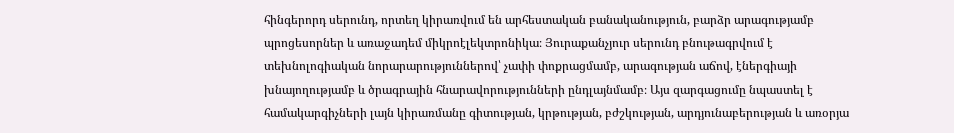հինգերորդ սերունդ, որտեղ կիրառվում են արհեստական բանականություն, բարձր արագությամբ պրոցեսորներ և առաջադեմ միկրոէլեկտրոնիկա։ Յուրաքանչյուր սերունդ բնութագրվում է տեխնոլոգիական նորարարություններով՝ չափի փոքրացմամբ, արագության աճով, էներգիայի խնայողությամբ և ծրագրային հնարավորությունների ընդլայնմամբ։ Այս զարգացումը նպաստել է համակարգիչների լայն կիրառմանը գիտության, կրթության, բժշկության, արդյունաբերության և առօրյա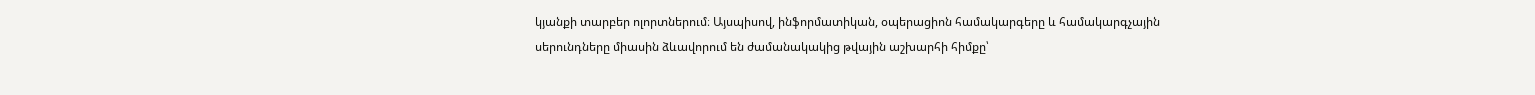կյանքի տարբեր ոլորտներում։ Այսպիսով, ինֆորմատիկան, օպերացիոն համակարգերը և համակարգչային սերունդները միասին ձևավորում են ժամանակակից թվային աշխարհի հիմքը՝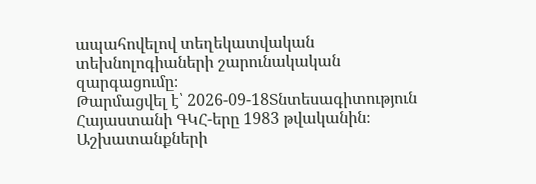ապահովելով տեղեկատվական տեխնոլոգիաների շարունակական զարգացումը։
Թարմացվել է՝ 2026-09-18Տնտեսագիտություն
Հայաստանի ԳԿՀ-երը 1983 թվականին։ Աշխատանքների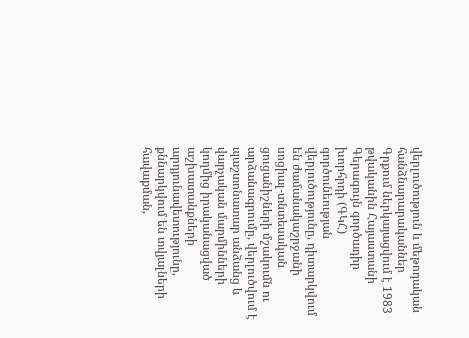վերլուծություն և մեթոդական հանձնարարականներ
Գրքում ներկայացվում է 1983 թվականին Հայաստանի Գերագույն գործադիր խորհրդի (ԳԿՀ) գործունեության վերլուծությունը, դիտարկվում են ժամանակաշրջանի սոցիալ-տնտեսական ցուցանիշների մշակումն ու արձանագրումը, վերլուծվում է պաշտոնատար անձանց և վարչական մարմինների կողմից իրականացված աշխատանքների արդյունավետությունը, քննարկվում են տվյալների հավաքման,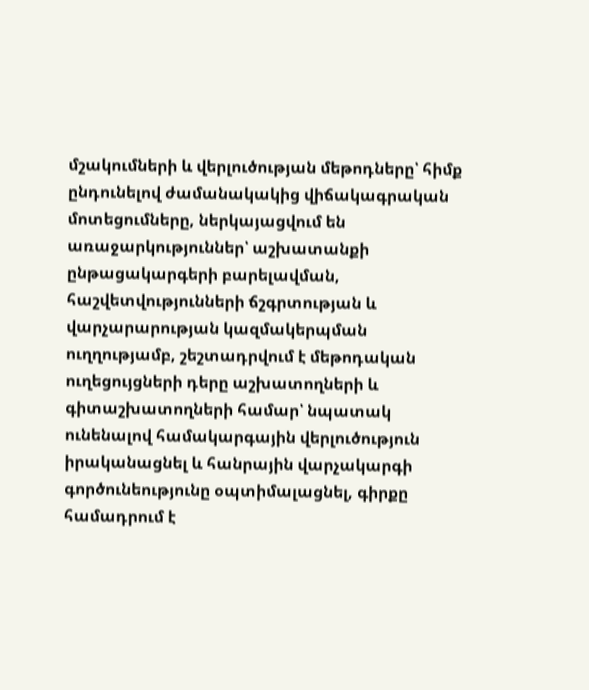մշակումների և վերլուծության մեթոդները՝ հիմք ընդունելով ժամանակակից վիճակագրական մոտեցումները, ներկայացվում են առաջարկություններ՝ աշխատանքի ընթացակարգերի բարելավման, հաշվետվությունների ճշգրտության և վարչարարության կազմակերպման ուղղությամբ, շեշտադրվում է մեթոդական ուղեցույցների դերը աշխատողների և գիտաշխատողների համար՝ նպատակ ունենալով համակարգային վերլուծություն իրականացնել և հանրային վարչակարգի գործունեությունը օպտիմալացնել, գիրքը համադրում է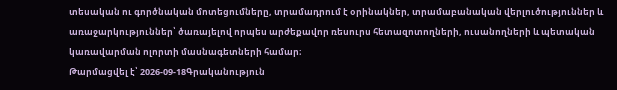տեսական ու գործնական մոտեցումները, տրամադրում է օրինակներ, տրամաբանական վերլուծություններ և առաջարկություններ՝ ծառայելով որպես արժեքավոր ռեսուրս հետազոտողների, ուսանողների և պետական կառավարման ոլորտի մասնագետների համար։
Թարմացվել է՝ 2026-09-18Գրականություն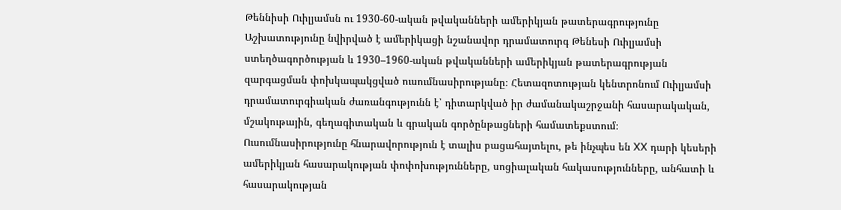Թեննիսի Ուիլյամսն ու 1930-60-ական թվականների ամերիկյան թատերագրությունը
Աշխատությունը նվիրված է ամերիկացի նշանավոր դրամատուրգ Թենեսի Ուիլյամսի ստեղծագործության և 1930–1960-ական թվականների ամերիկյան թատերագրության զարգացման փոխկապակցված ուսումնասիրությանը։ Հետազոտության կենտրոնում Ուիլյամսի դրամատուրգիական ժառանգությունն է՝ դիտարկված իր ժամանակաշրջանի հասարակական, մշակութային, գեղագիտական և գրական գործընթացների համատեքստում։ Ուսումնասիրությունը հնարավորություն է տալիս բացահայտելու, թե ինչպես են XX դարի կեսերի ամերիկյան հասարակության փոփոխությունները, սոցիալական հակասությունները, անհատի և հասարակության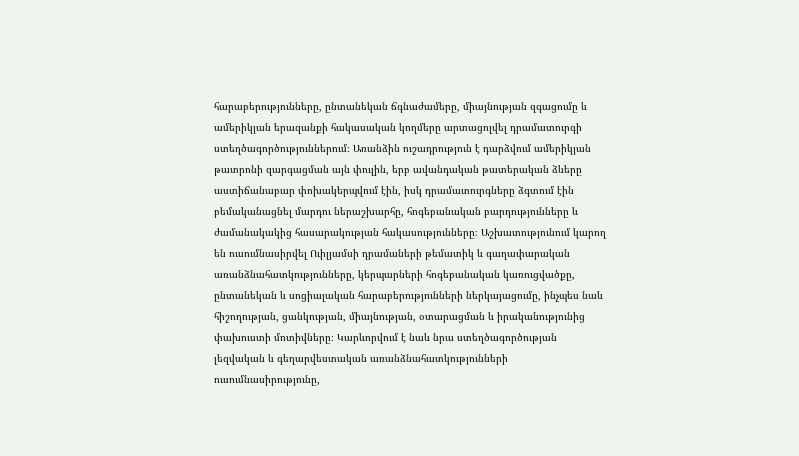հարաբերությունները, ընտանեկան ճգնաժամերը, միայնության զգացումը և ամերիկյան երազանքի հակասական կողմերը արտացոլվել դրամատուրգի ստեղծագործություններում։ Առանձին ուշադրություն է դարձվում ամերիկյան թատրոնի զարգացման այն փուլին, երբ ավանդական թատերական ձևերը աստիճանաբար փոխակերպվում էին, իսկ դրամատուրգները ձգտում էին բեմականացնել մարդու ներաշխարհը, հոգեբանական բարդությունները և ժամանակակից հասարակության հակասությունները։ Աշխատությունում կարող են ուսումնասիրվել Ուիլյամսի դրամաների թեմատիկ և գաղափարական առանձնահատկությունները, կերպարների հոգեբանական կառուցվածքը, ընտանեկան և սոցիալական հարաբերությունների ներկայացումը, ինչպես նաև հիշողության, ցանկության, միայնության, օտարացման և իրականությունից փախուստի մոտիվները։ Կարևորվում է նաև նրա ստեղծագործության լեզվական և գեղարվեստական առանձնահատկությունների ուսումնասիրությունը,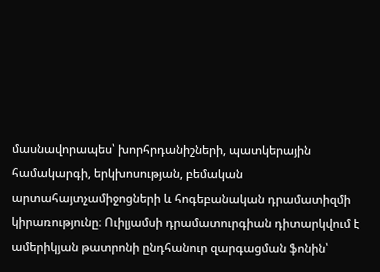մասնավորապես՝ խորհրդանիշների, պատկերային համակարգի, երկխոսության, բեմական արտահայտչամիջոցների և հոգեբանական դրամատիզմի կիրառությունը։ Ուիլյամսի դրամատուրգիան դիտարկվում է ամերիկյան թատրոնի ընդհանուր զարգացման ֆոնին՝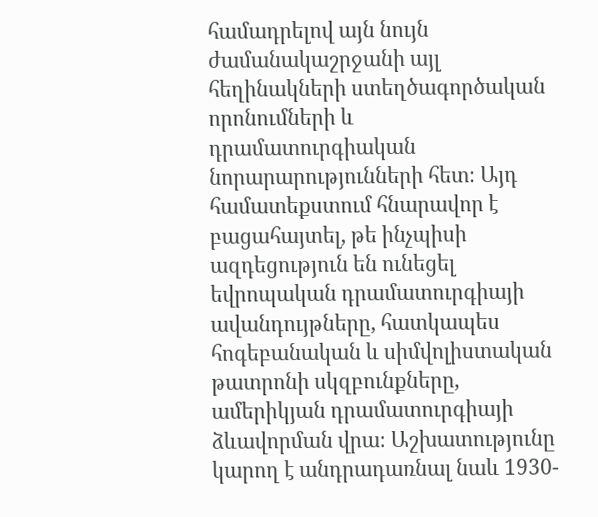համադրելով այն նույն ժամանակաշրջանի այլ հեղինակների ստեղծագործական որոնումների և դրամատուրգիական նորարարությունների հետ։ Այդ համատեքստում հնարավոր է բացահայտել, թե ինչպիսի ազդեցություն են ունեցել եվրոպական դրամատուրգիայի ավանդույթները, հատկապես հոգեբանական և սիմվոլիստական թատրոնի սկզբունքները, ամերիկյան դրամատուրգիայի ձևավորման վրա։ Աշխատությունը կարող է անդրադառնալ նաև 1930-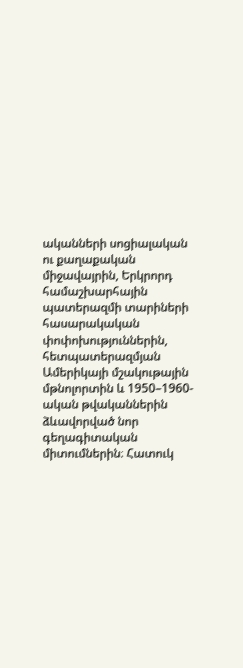ականների սոցիալական ու քաղաքական միջավայրին, Երկրորդ համաշխարհային պատերազմի տարիների հասարակական փոփոխություններին, հետպատերազմյան Ամերիկայի մշակութային մթնոլորտին և 1950–1960-ական թվականներին ձևավորված նոր գեղագիտական միտումներին։ Հատուկ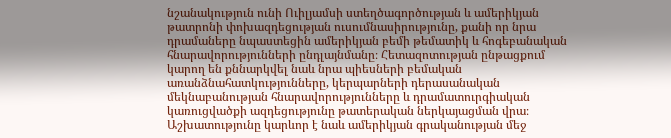նշանակություն ունի Ուիլյամսի ստեղծագործության և ամերիկյան թատրոնի փոխազդեցության ուսումնասիրությունը, քանի որ նրա դրամաները նպաստեցին ամերիկյան բեմի թեմատիկ և հոգեբանական հնարավորությունների ընդլայնմանը։ Հետազոտության ընթացքում կարող են քննարկվել նաև նրա պիեսների բեմական առանձնահատկությունները, կերպարների դերասանական մեկնաբանության հնարավորությունները և դրամատուրգիական կառուցվածքի ազդեցությունը թատերական ներկայացման վրա։ Աշխատությունը կարևոր է նաև ամերիկյան գրականության մեջ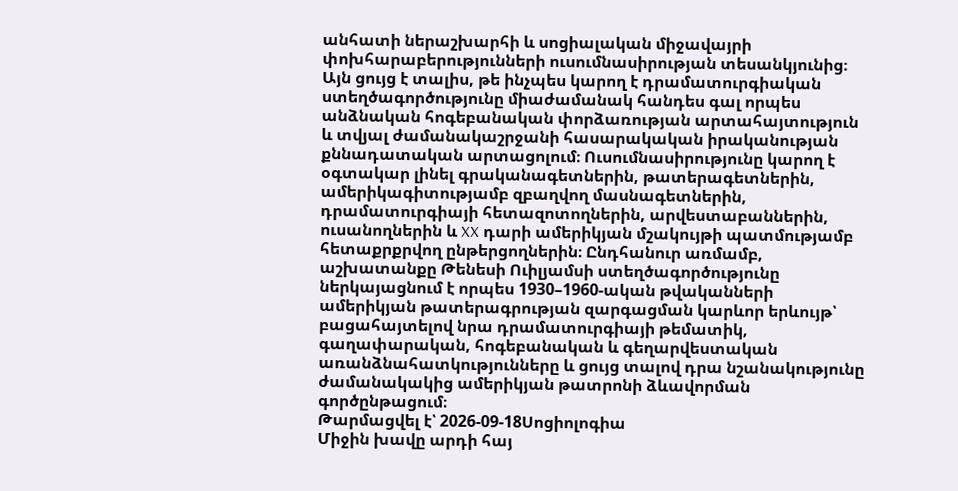անհատի ներաշխարհի և սոցիալական միջավայրի փոխհարաբերությունների ուսումնասիրության տեսանկյունից։ Այն ցույց է տալիս, թե ինչպես կարող է դրամատուրգիական ստեղծագործությունը միաժամանակ հանդես գալ որպես անձնական հոգեբանական փորձառության արտահայտություն և տվյալ ժամանակաշրջանի հասարակական իրականության քննադատական արտացոլում։ Ուսումնասիրությունը կարող է օգտակար լինել գրականագետներին, թատերագետներին, ամերիկագիտությամբ զբաղվող մասնագետներին, դրամատուրգիայի հետազոտողներին, արվեստաբաններին, ուսանողներին և XX դարի ամերիկյան մշակույթի պատմությամբ հետաքրքրվող ընթերցողներին։ Ընդհանուր առմամբ, աշխատանքը Թենեսի Ուիլյամսի ստեղծագործությունը ներկայացնում է որպես 1930–1960-ական թվականների ամերիկյան թատերագրության զարգացման կարևոր երևույթ՝ բացահայտելով նրա դրամատուրգիայի թեմատիկ, գաղափարական, հոգեբանական և գեղարվեստական առանձնահատկությունները և ցույց տալով դրա նշանակությունը ժամանակակից ամերիկյան թատրոնի ձևավորման գործընթացում։
Թարմացվել է՝ 2026-09-18Սոցիոլոգիա
Միջին խավը արդի հայ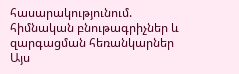հասարակությունում. հիմնական բնութագրիչներ և զարգացման հեռանկարներ
Այս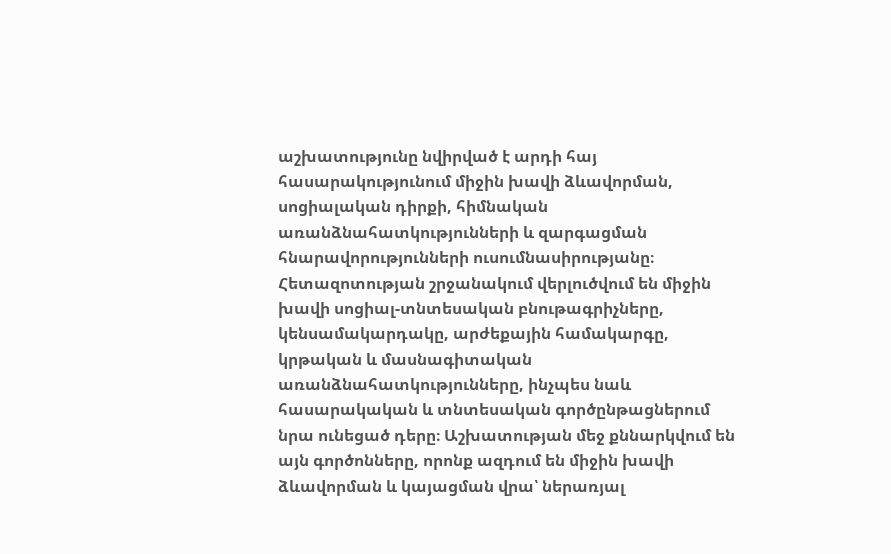աշխատությունը նվիրված է արդի հայ հասարակությունում միջին խավի ձևավորման, սոցիալական դիրքի, հիմնական առանձնահատկությունների և զարգացման հնարավորությունների ուսումնասիրությանը։ Հետազոտության շրջանակում վերլուծվում են միջին խավի սոցիալ-տնտեսական բնութագրիչները, կենսամակարդակը, արժեքային համակարգը, կրթական և մասնագիտական առանձնահատկությունները, ինչպես նաև հասարակական և տնտեսական գործընթացներում նրա ունեցած դերը։ Աշխատության մեջ քննարկվում են այն գործոնները, որոնք ազդում են միջին խավի ձևավորման և կայացման վրա՝ ներառյալ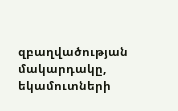զբաղվածության մակարդակը, եկամուտների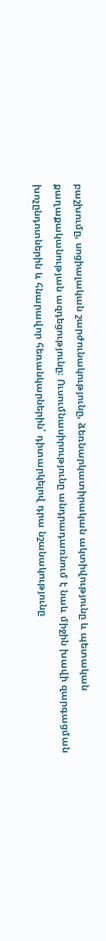բաշխումը, սոցիալական շարժունակությունը, ձեռնարկատիրական ակտիվությունը և պետական քաղաքականության ազդեցությունը։ Ուսումնասիրությունը անդրադառնում է նաև միջին խավի զարգացման խոչընդոտներին և հնարավոր հեռանկարներին՝ դիտարկելով դրա նշանակությունը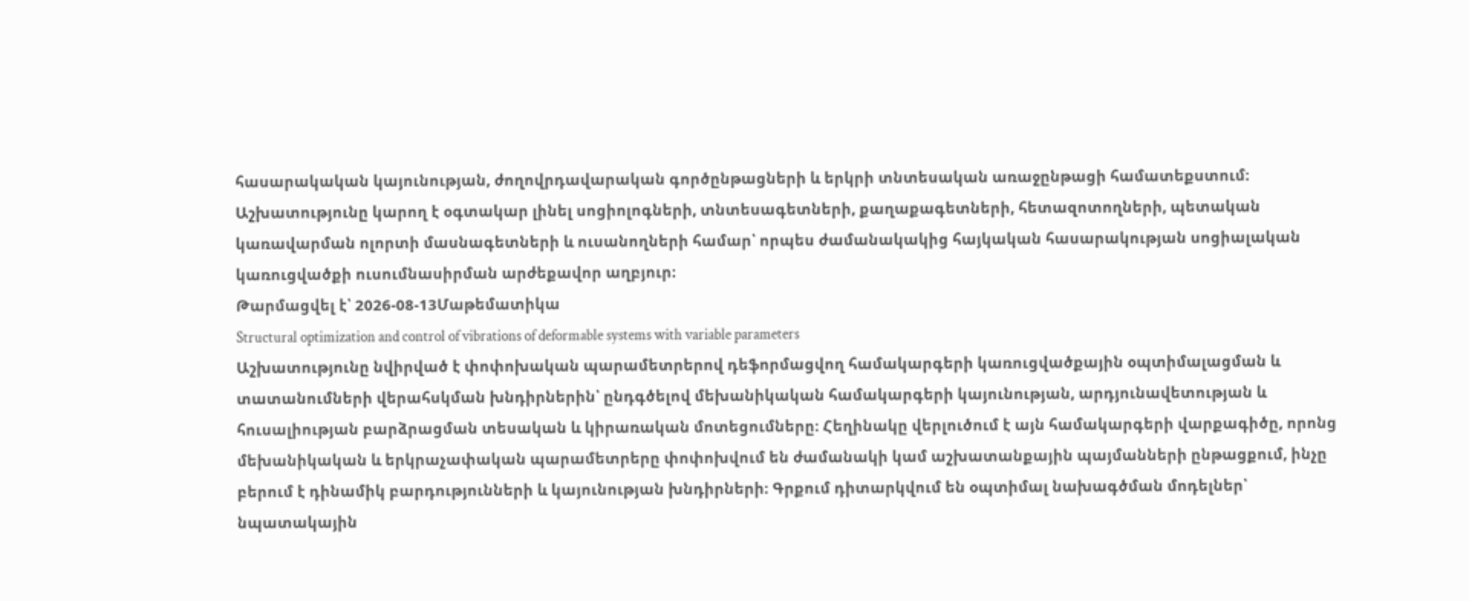հասարակական կայունության, ժողովրդավարական գործընթացների և երկրի տնտեսական առաջընթացի համատեքստում։ Աշխատությունը կարող է օգտակար լինել սոցիոլոգների, տնտեսագետների, քաղաքագետների, հետազոտողների, պետական կառավարման ոլորտի մասնագետների և ուսանողների համար՝ որպես ժամանակակից հայկական հասարակության սոցիալական կառուցվածքի ուսումնասիրման արժեքավոր աղբյուր։
Թարմացվել է՝ 2026-08-13Մաթեմատիկա
Structural optimization and control of vibrations of deformable systems with variable parameters
Աշխատությունը նվիրված է փոփոխական պարամետրերով դեֆորմացվող համակարգերի կառուցվածքային օպտիմալացման և տատանումների վերահսկման խնդիրներին՝ ընդգծելով մեխանիկական համակարգերի կայունության, արդյունավետության և հուսալիության բարձրացման տեսական և կիրառական մոտեցումները։ Հեղինակը վերլուծում է այն համակարգերի վարքագիծը, որոնց մեխանիկական և երկրաչափական պարամետրերը փոփոխվում են ժամանակի կամ աշխատանքային պայմանների ընթացքում, ինչը բերում է դինամիկ բարդությունների և կայունության խնդիրների։ Գրքում դիտարկվում են օպտիմալ նախագծման մոդելներ՝ նպատակային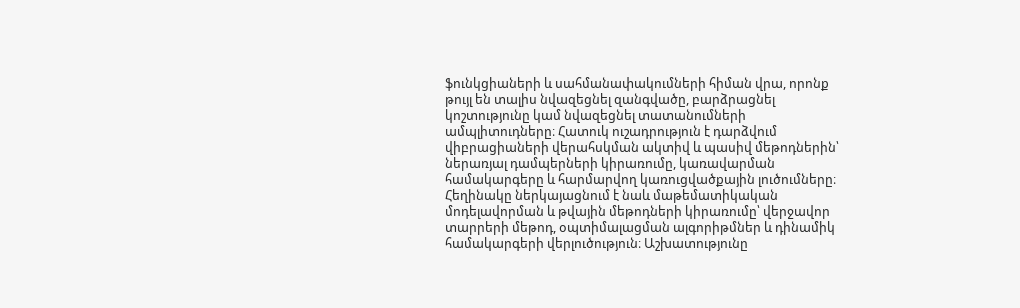ֆունկցիաների և սահմանափակումների հիման վրա, որոնք թույլ են տալիս նվազեցնել զանգվածը, բարձրացնել կոշտությունը կամ նվազեցնել տատանումների ամպլիտուդները։ Հատուկ ուշադրություն է դարձվում վիբրացիաների վերահսկման ակտիվ և պասիվ մեթոդներին՝ ներառյալ դամպերների կիրառումը, կառավարման համակարգերը և հարմարվող կառուցվածքային լուծումները։ Հեղինակը ներկայացնում է նաև մաթեմատիկական մոդելավորման և թվային մեթոդների կիրառումը՝ վերջավոր տարրերի մեթոդ, օպտիմալացման ալգորիթմներ և դինամիկ համակարգերի վերլուծություն։ Աշխատությունը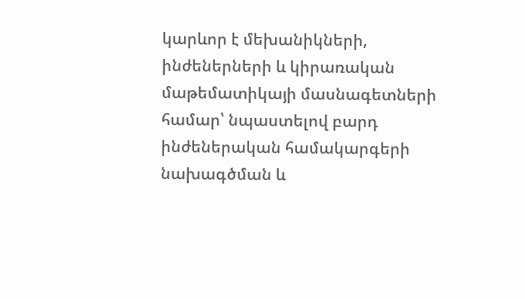կարևոր է մեխանիկների, ինժեներների և կիրառական մաթեմատիկայի մասնագետների համար՝ նպաստելով բարդ ինժեներական համակարգերի նախագծման և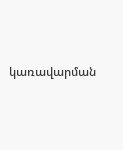կառավարման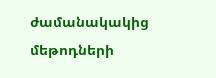ժամանակակից մեթոդների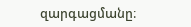զարգացմանը։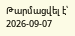Թարմացվել է՝ 2026-09-07